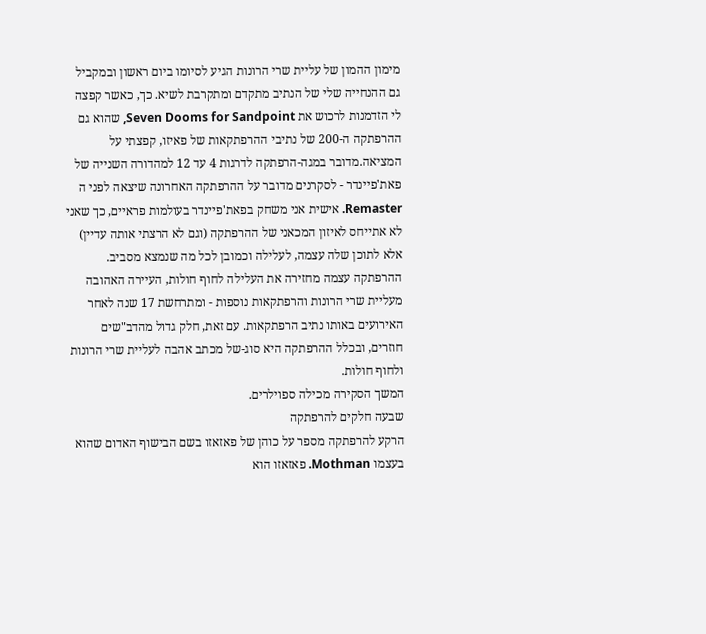מימון ההמון של עליית שרי הרונות הגיע לסיומו ביום ראשון ובמקביל גם ההנחייה שלי של הנתיב מתקדם ומתקרבת לשיא. כך, כאשר קפצה לי הזדמנות לרכוש את Seven Dooms for Sandpoint, שהוא גם ההרפתקה ה-200 של נתיבי ההרפתקאות של פאיזו, קפצתי על המציאה.מדובר במגה-הרפתקה לדרגות 4 עד 12 למהדורה השנייה של פאת'פיינדר - לסקרנים מדובר על ההרפתקה האחרונה שיצאה לפני ה Remaster. אישית אני משחק בפאת'פיינדר בעולמות פראיים, כך שאני לא אתייחס לאיזון המכאני של ההרפתקה (וגם לא הרצתי אותה עדיין) אלא לתוכן שלה עצמה, לעלילה וכמובן לכל מה שנמצא מסביב. ההרפתקה עצמה מחזירה את העלילה לחוף חולות, העיירה האהובה מעליית שרי הרונות והרפתקאות נוספות - ומתרחשת 17 שנה לאחר האירועים באותו נתיב הרפתקאות. עם זאת, חלק גדול מהדב"שים חוזרים, ובכלל ההרפתקה היא סוג-של מכתב אהבה לעליית שרי הרונות ולחוף חולות.
המשך הסקירה מכילה ספוילרים.
שבעה חלקים להרפתקה
הרקע להרפתקה מספר על כוהן של פאזאזו בשם הבישוף האדום שהוא בעצמו Mothman. פאזאזו הוא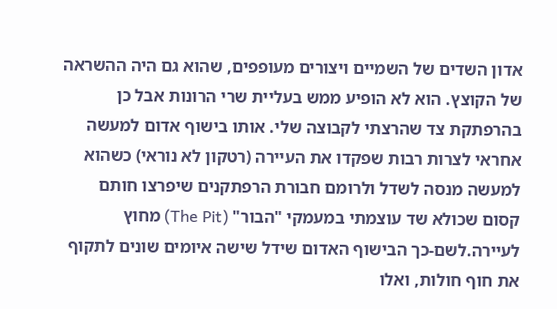אדון השדים של השמיים ויצורים מעופפים, שהוא גם היה ההשראה של הקוצץ. הוא לא הופיע ממש בעליית שרי הרונות אבל כן בהרפתקת צד שהרצתי לקבוצה שלי. אותו בישוף אדום למעשה אחראי לצרות רבות שפקדו את העיירה (רטקון לא נוראי) כשהוא למעשה מנסה לשדל ולרומם חבורת הרפתקנים שיפרצו חותם קסום שכולא שד עוצמתי במעמקי "הבור" (The Pit) מחוץ לעיירה.לשם-כך הבישוף האדום שידל שישה איומים שונים לתקוף את חוף חולות, ואלו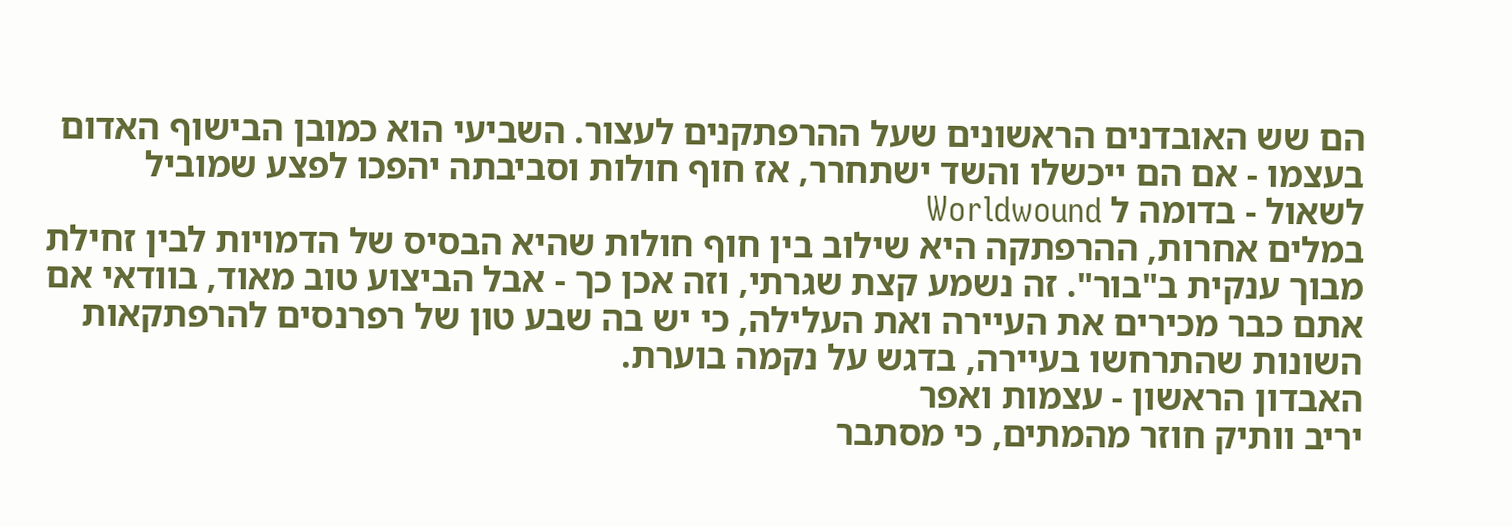הם שש האובדנים הראשונים שעל ההרפתקנים לעצור. השביעי הוא כמובן הבישוף האדום בעצמו - אם הם ייכשלו והשד ישתחרר, אז חוף חולות וסביבתה יהפכו לפצע שמוביל לשאול - בדומה ל Worldwound
במלים אחרות, ההרפתקה היא שילוב בין חוף חולות שהיא הבסיס של הדמויות לבין זחילת מבוך ענקית ב"בור". זה נשמע קצת שגרתי, וזה אכן כך - אבל הביצוע טוב מאוד, בוודאי אם אתם כבר מכירים את העיירה ואת העלילה, כי יש בה שבע טון של רפרנסים להרפתקאות השונות שהתרחשו בעיירה, בדגש על נקמה בוערת.
האבדון הראשון - עצמות ואפר
יריב וותיק חוזר מהמתים, כי מסתבר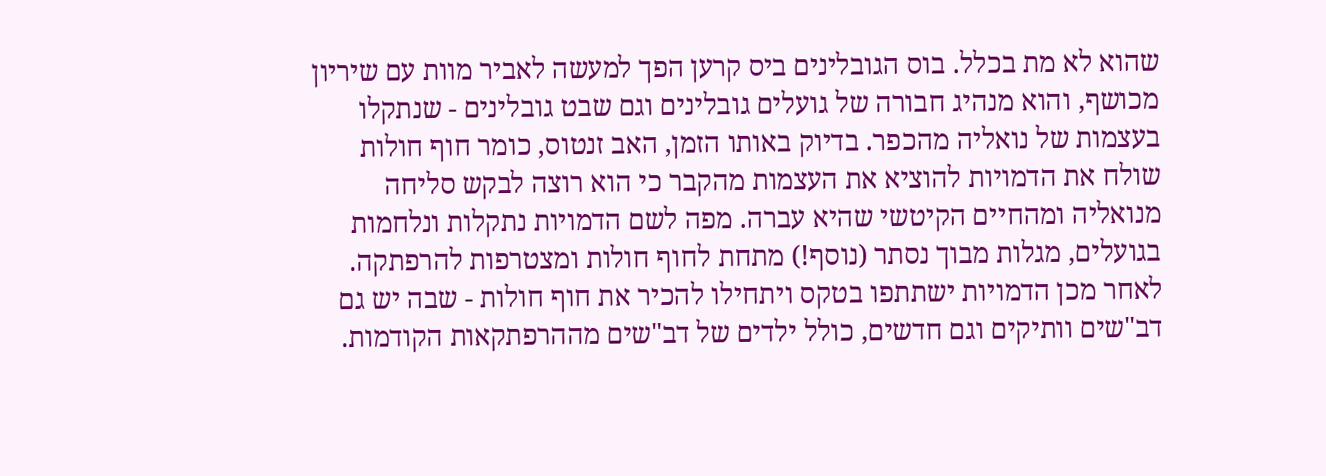שהוא לא מת בכלל. בוס הגובלינים ביס קרען הפך למעשה לאביר מוות עם שיריון מכושף, והוא מנהיג חבורה של גועלים גובלינים וגם שבט גובלינים - שנתקלו בעצמות של נואליה מהכפר. בדיוק באותו הזמן, האב זנטוס, כומר חוף חולות שולח את הדמויות להוציא את העצמות מהקבר כי הוא רוצה לבקש סליחה מנואליה ומהחיים הקיטשי שהיא עברה. מפה לשם הדמויות נתקלות ונלחמות בגועלים, מגלות מבוך נסתר (נוסף!) מתחת לחוף חולות ומצטרפות להרפתקה.
לאחר מכן הדמויות ישתתפו בטקס ויתחילו להכיר את חוף חולות - שבה יש גם דב"שים וותיקים וגם חדשים, כולל ילדים של דב"שים מההרפתקאות הקודמות.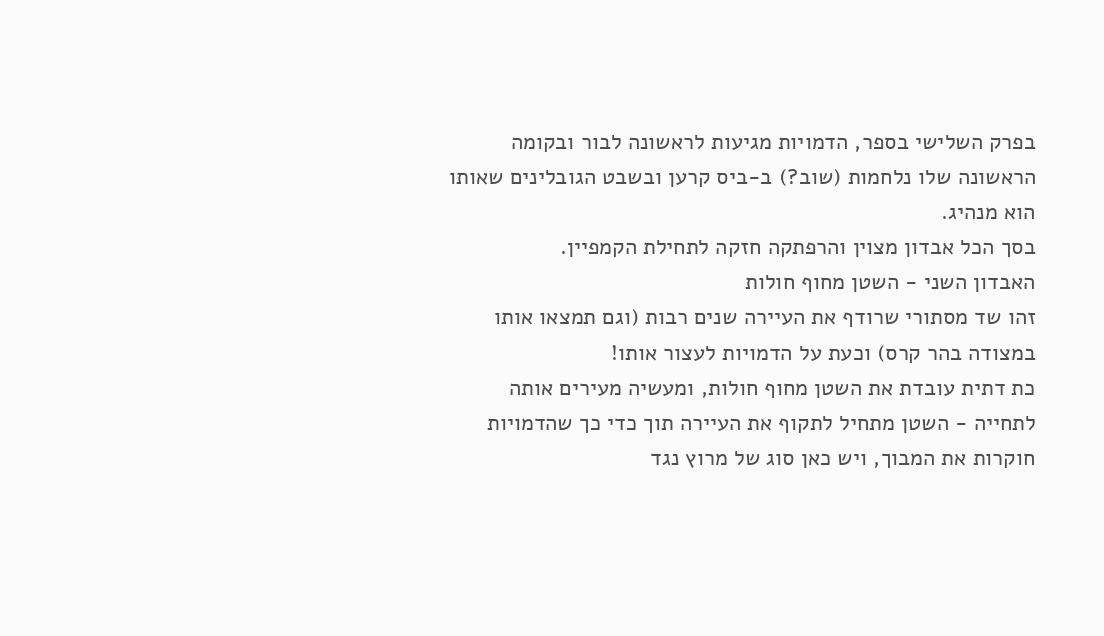בפרק השלישי בספר, הדמויות מגיעות לראשונה לבור ובקומה הראשונה שלו נלחמות (שוב?) ב-ביס קרען ובשבט הגובלינים שאותו הוא מנהיג.
בסך הכל אבדון מצוין והרפתקה חזקה לתחילת הקמפיין.
האבדון השני - השטן מחוף חולות
זהו שד מסתורי שרודף את העיירה שנים רבות (וגם תמצאו אותו במצודה בהר קרס) וכעת על הדמויות לעצור אותו!
כת דתית עובדת את השטן מחוף חולות, ומעשיה מעירים אותה לתחייה - השטן מתחיל לתקוף את העיירה תוך כדי כך שהדמויות חוקרות את המבוך, ויש כאן סוג של מרוץ נגד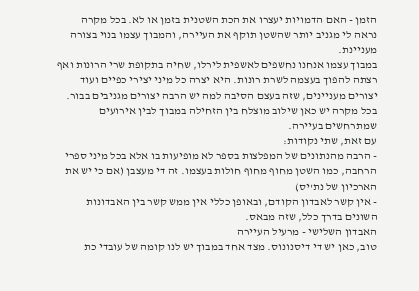הזמן - האם הדמויות יעצרו את הכת השטנית בזמן או לא. בכל מקרה נראה לי מגניב יותר שהשטן תוקף את העיירה, והמבוך עצמו בנוי בצורה מעניינת.
במבוך עצמו אנחנו נחשפים לאשפית לירלו, שחיה בתקופת שרי הרונות ואף רצתה להפוך בעצמה לשרת רונות. היא יצרה כל מיני יצירי כפיים ועוד יצורים מעניינים, שזה בעצם הסיבה למה יש הרבה יצורים מגניבים בבור.
בכל מקרה יש כאן שילוב מוצלח בין הזחילה במבוך לבין אירועים שמתרחשים בעיירה.
עם זאת, שתי נקודות:
- הרבה מהנתונים של המפלצות בספר לא מופיעות בו אלא בכל מיני ספרי הרחבה, כמו השטן מחוף מחוף חולות בעצמו. זה די מעצבן (אם כי יש את הארכיון של נת'יס)
- אין קשר לאבדון הקודם, ובאופן כללי אין ממש קשר בין האבדונות השונים בדרך כלל, שזה מבאס.
האבדון השלישי - מרעיל העיירה
טוב, כאן יש די דיסנונוס. מצד אחד במבוך יש לנו קומה של עובדי כת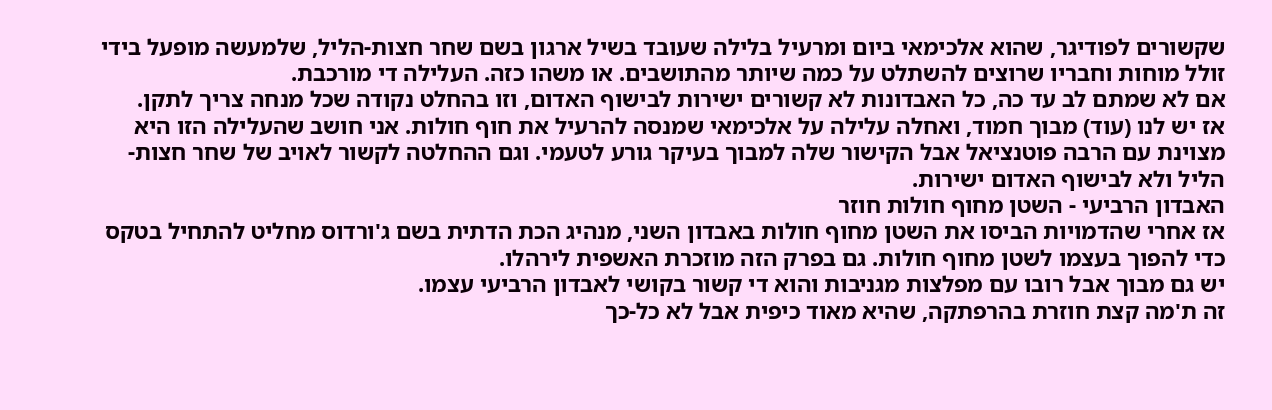שקשורים לפודיגר, שהוא אלכימאי ביום ומרעיל בלילה שעובד בשיל ארגון בשם שחר חצות-הליל, שלמעשה מופעל בידי זולל מוחות וחבריו שרוצים להשתלט על כמה שיותר מהתושבים. או משהו כזה. העלילה די מורכבת.
אם לא שמתם לב עד כה, כל האבדונות לא קשורים ישירות לבישוף האדום, וזו בהחלט נקודה שכל מנחה צריך לתקן.
אז יש לנו (עוד) מבוך חמוד, ואחלה עלילה על אלכימאי שמנסה להרעיל את חוף חולות. אני חושב שהעלילה הזו היא מצוינת עם הרבה פוטנציאל אבל הקישור שלה למבוך בעיקר גורע לטעמי. וגם ההחלטה לקשור לאויב של שחר חצות-הליל ולא לבישוף האדום ישירות.
האבדון הרביעי - השטן מחוף חולות חוזר
אז אחרי שהדמויות הביסו את השטן מחוף חולות באבדון השני, מנהיג הכת הדתית בשם ג'ורדוס מחליט להתחיל בטקס כדי להפוך בעצמו לשטן מחוף חולות. גם בפרק הזה מוזכרת האשפית לירהלו.
יש גם מבוך אבל רובו עם מפלצות מגניבות והוא די קשור בקושי לאבדון הרביעי עצמו.
זה ת'מה קצת חוזרת בהרפתקה, שהיא מאוד כיפית אבל לא כל-כך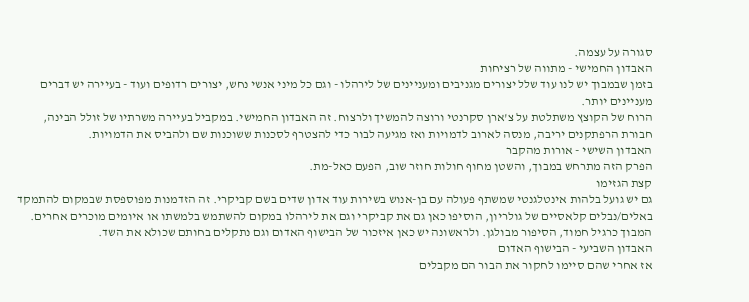סגורה על עצמה.
האבדון החמישי - מתווה של רציחות
בזמן שבמבוך יש לנו עוד שלל יצורים מגניבים ומעניינים של לירהלו - וגם כל מיני אנשי נחש, יצורים רדופים ועוד - בעיירה יש דברים מעניינים יותר.
הרוח של הקוצץ משתלטת על צ'ארן סקרנטי ורוצה להמשיך ולרצוח. זה האבדון החמישי. במקביל בעיירה משרתיו של זולל הבינה, חבורת הרפתקנים יריבה, מנסה לארוב לדמויות ואז מגיעה לבור כדי להצטרף לסכנות ששוכנות שם ולהביס את הדמויות.
האבדון השישי - אורות מהקבר
הפרק הזה מתרחש במבוך, והשטן מחוף חולות חוזר שוב, הפעם כאל-מת.
קצת הגזימו
גם יש גועל בלהות אינטלגנטי שמשתף פעולה עם בן-אנוש בשירות עוד אדון שדים בשם קביקרי. זה הזדמנות מפוספסת שבמקום להתמקד באלים/נבלים קלאסיים של גולריון, הוסיפו כאן גם את קביקרי וגם את לירהלו במקום להשתמש בלמשתו או איומים מוכרים אחרים.
המבוך כרגיל חמוד, הסיפור מבולגן. ולראשונה יש כאן איזכור של הבישוף האדום וגם נתקלים בחותם שכולא את השד.
האבדון השביעי - הבישוף האדום
אז אחרי שהם סיימו לחקור את הבור הם מקבלים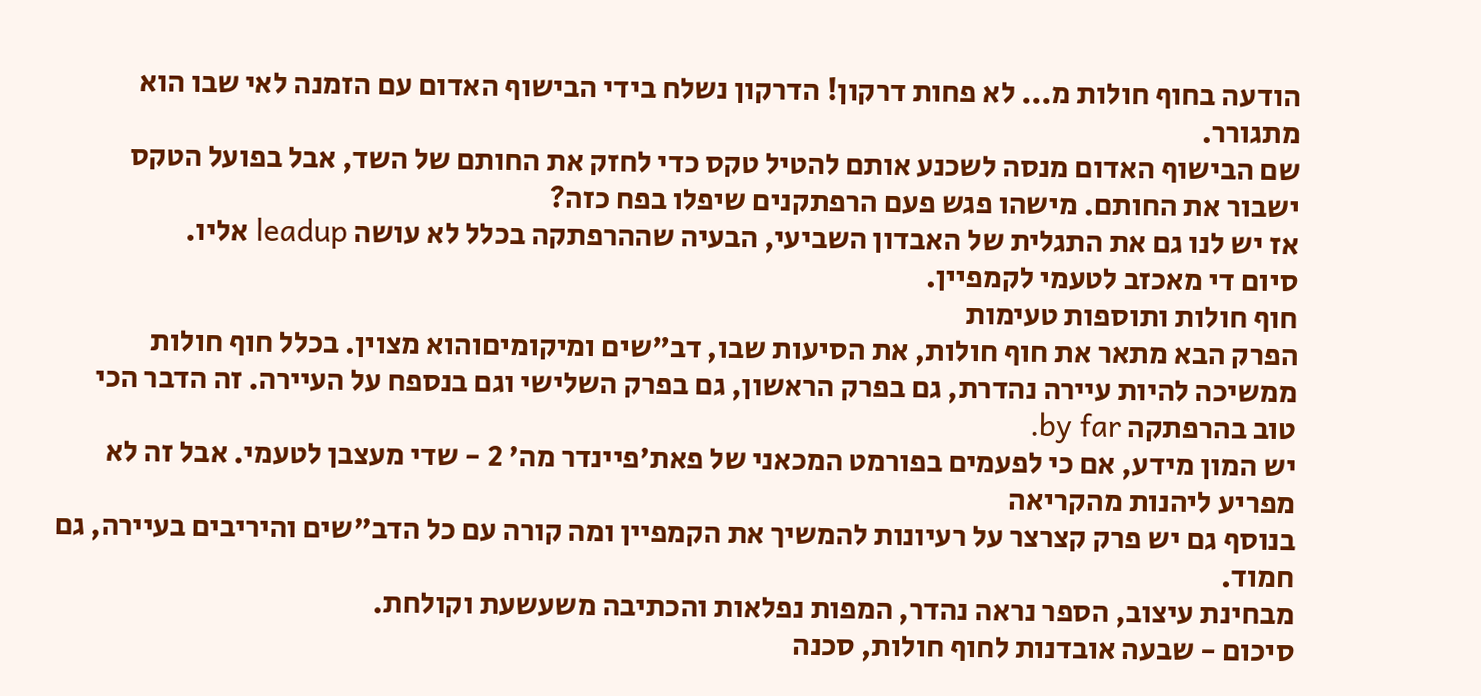הודעה בחוף חולות מ... לא פחות דרקון! הדרקון נשלח בידי הבישוף האדום עם הזמנה לאי שבו הוא מתגורר.
שם הבישוף האדום מנסה לשכנע אותם להטיל טקס כדי לחזק את החותם של השד, אבל בפועל הטקס ישבור את החותם. מישהו פגש פעם הרפתקנים שיפלו בפח כזה?
אז יש לנו גם את התגלית של האבדון השביעי, הבעיה שההרפתקה בכלל לא עושה leadup אליו.
סיום די מאכזב לטעמי לקמפיין.
חוף חולות ותוספות טעימות
הפרק הבא מתאר את חוף חולות, את הסיעות שבו, דב"שים ומיקומיםוהוא מצוין. בכלל חוף חולות ממשיכה להיות עיירה נהדרת, גם בפרק הראשון, גם בפרק השלישי וגם בנספח על העיירה. זה הדבר הכי טוב בהרפתקה by far.
יש המון מידע, אם כי לפעמים בפורמט המכאני של פאת'פיינדר מה' 2 - שדי מעצבן לטעמי. אבל זה לא מפריע ליהנות מהקריאה
בנוסף גם יש פרק קצרצר על רעיונות להמשיך את הקמפיין ומה קורה עם כל הדב"שים והיריבים בעיירה, גם חמוד.
מבחינת עיצוב, הספר נראה נהדר, המפות נפלאות והכתיבה משעשעת וקולחת.
סיכום - שבעה אובדנות לחוף חולות, סכנה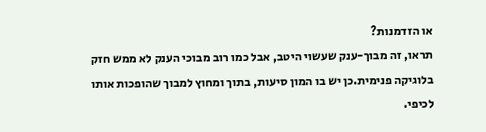או הזדמנות?
תראו, זה מבוך-ענק שעשוי היטב, אבל כמו רוב מבוכי הענק לא ממש חזק בלוגיקה פנימית.כן יש בו המון סיעות, בתוך ומחוץ למבוך שהופכות אותו לכיפי.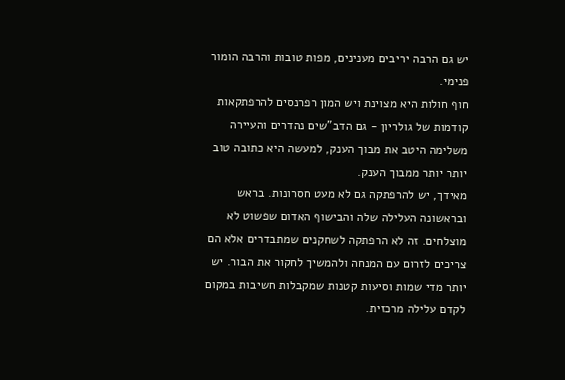יש גם הרבה יריבים מענינים, מפות טובות והרבה הומור פנימי.
חוף חולות היא מצוינת ויש המון רפרנסים להרפתקאות קודמות של גולריון - גם הדב"שים נהדרים והעיירה משלימה היטב את מבוך הענק, למעשה היא כתובה טוב יותר יותר ממבוך הענק.
מאידך, יש להרפתקה גם לא מעט חסרונות. בראש ובראשונה העלילה שלה והבישוף האדום שפשוט לא מוצלחים. זה לא הרפתקה לשחקנים שמתבדרים אלא הם צריכים לזרום עם המנחה ולהמשיך לחקור את הבור. יש יותר מדי שמות וסיעות קטנות שמקבלות חשיבות במקום לקדם עלילה מרכזית.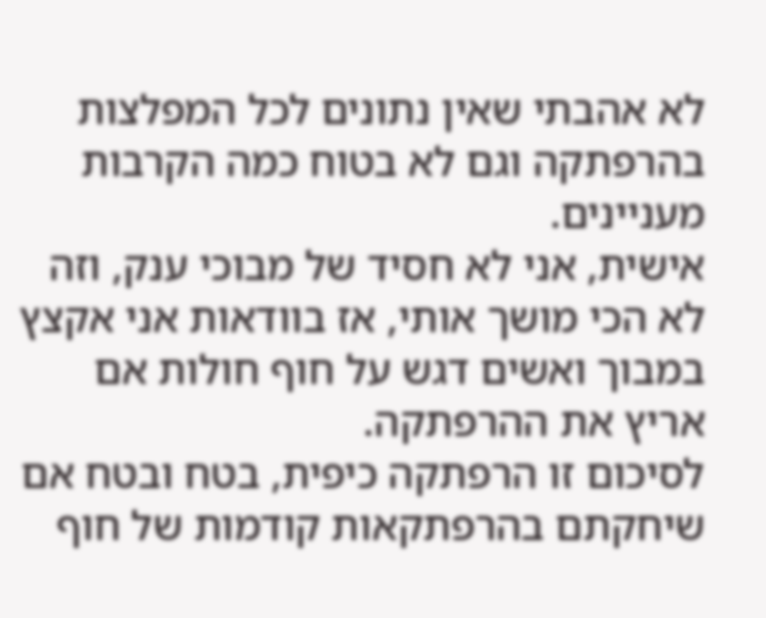לא אהבתי שאין נתונים לכל המפלצות בהרפתקה וגם לא בטוח כמה הקרבות מעניינים.
אישית, אני לא חסיד של מבוכי ענק, וזה לא הכי מושך אותי, אז בוודאות אני אקצץ במבוך ואשים דגש על חוף חולות אם אריץ את ההרפתקה.
לסיכום זו הרפתקה כיפית, בטח ובטח אם שיחקתם בהרפתקאות קודמות של חוף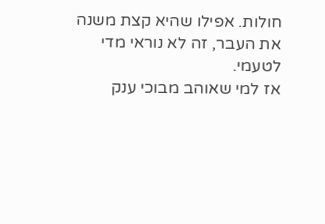חולות. אפילו שהיא קצת משנה את העבר, זה לא נוראי מדי לטעמי.
אז למי שאוהב מבוכי ענק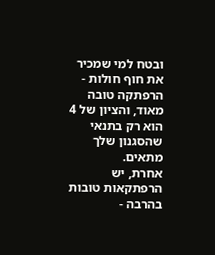ובטח למי שמכיר את חוף חולות - הרפתקה טובה מאוד, והציון של 4 הוא רק בתנאי שהסגנון שלך מתאים.
אחרת, יש הרפתקאות טובות בהרבה -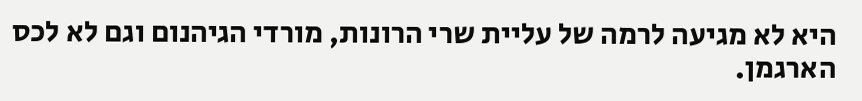היא לא מגיעה לרמה של עליית שרי הרונות, מורדי הגיהנום וגם לא לכס הארגמן.